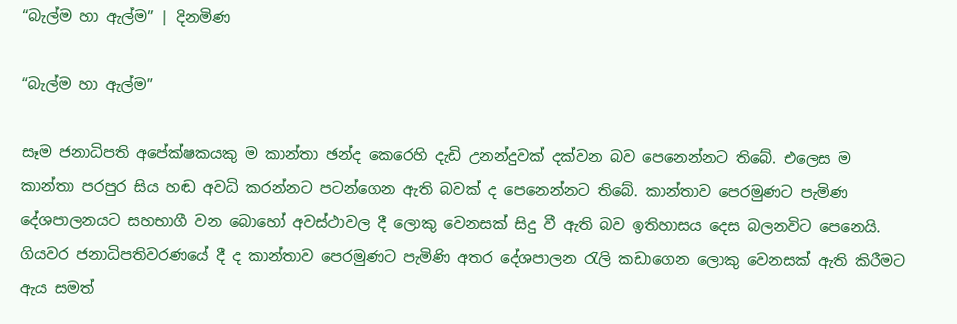“බැල්ම හා ඇල්ම” | දිනමිණ

“බැල්ම හා ඇල්ම”

සෑම ජනාධිපති අපේක්ෂකයකු ම කාන්තා ඡන්ද කෙරෙහි දැඩි උනන්දුවක් දක්වන බව පෙනෙන්නට තිබේ. එලෙස ම කාන්තා පරපුර සිය හඬ අවධි කරන්නට පටන්ගෙන ඇති බවක් ද පෙනෙන්නට තිබේ. කාන්තාව පෙරමුණට පැමිණ දේශපාලනයට සහභාගී වන බොහෝ අවස්ථාවල දී ලොකු වෙනසක් සිදු වී ඇති බව ඉතිහාසය දෙස බලනවිට පෙනෙයි. ගියවර ජනාධිපතිවරණයේ දී ද කාන්තාව පෙරමුණට පැමිණි අතර දේශපාලන රැලි කඩාගෙන ලොකු වෙනසක් ඇති කිරීමට ඇය සමත්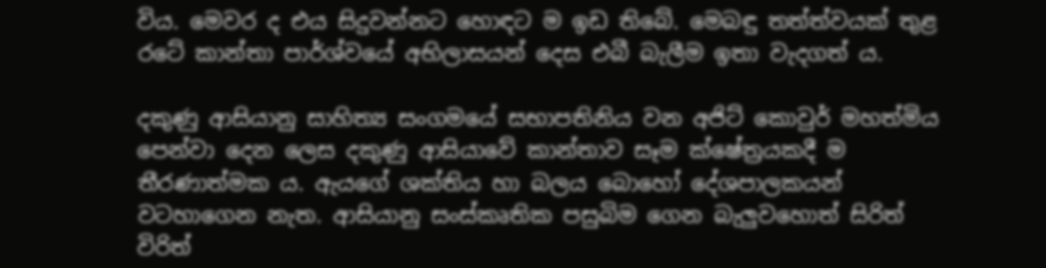විය. මෙවර ද එය සිදුවන්නට හොඳට ම ඉඩ තිබේ. මෙබඳු තත්ත්වයක් තුළ රටේ කාන්තා පාර්ශ්වයේ අභිලාසයන් දෙස එබී බැලීම ඉතා වැදගත් ය.

දකුණු ආසියානු සාහිත්‍ය සංගමයේ සභාපතිනිය වන අජිට් කොවුර් මහත්මිය පෙන්වා දෙන ලෙස දකුණු ආසියාවේ කාන්තාව සෑම ක්ෂේත්‍රයකදී ම තීරණාත්මක ය. ඇයගේ ශක්තිය හා බලය බොහෝ දේශපාලකයන් වටහාගෙන නැත. ආසියානු සංස්කෘතික පසුබිම ගෙන බැලුවහොත් සිරිත් විරිත්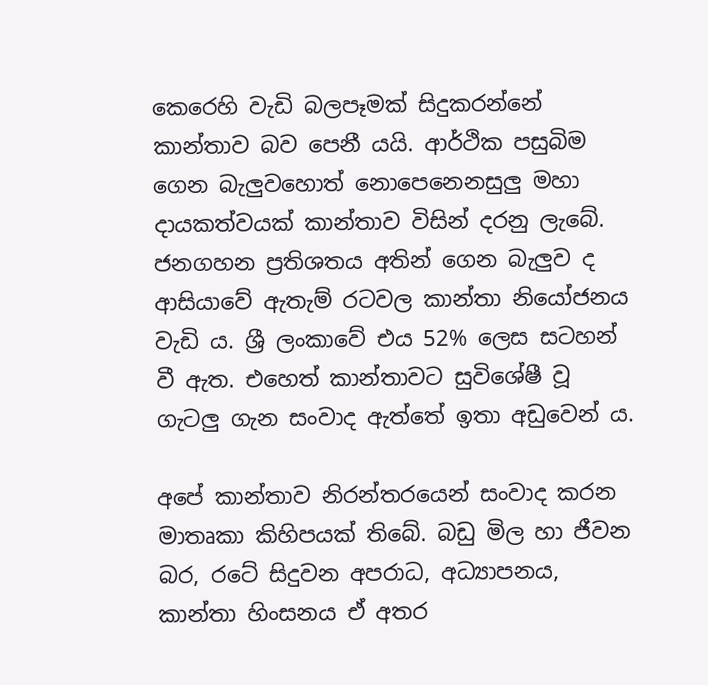කෙරෙහි වැඩි බලපෑමක් සිදුකරන්නේ කාන්තාව බව පෙනී යයි. ආර්ථික පසුබිම ගෙන බැලුවහොත් නොපෙනෙනසුලු මහා දායකත්වයක් කාන්තාව විසින් දරනු ලැබේ. ජනගහන ප්‍රතිශතය අතින් ගෙන බැලුව ද ආසියාවේ ඇතැම් රටවල කාන්තා නියෝජනය වැඩි ය. ශ්‍රී ලංකාවේ එය 52% ලෙස සටහන් වී ඇත. එහෙත් කාන්තාවට සුවිශේෂී වූ ගැටලු ගැන සංවාද ඇත්තේ ඉතා අඩුවෙන් ය.

අපේ කාන්තාව නිරන්තරයෙන් සංවාද කරන මාතෘකා කිහිපයක් තිබේ. බඩු මිල හා ජීවන බර, රටේ සිදුවන අපරාධ, අධ්‍යාපනය, කාන්තා හිංසනය ඒ අතර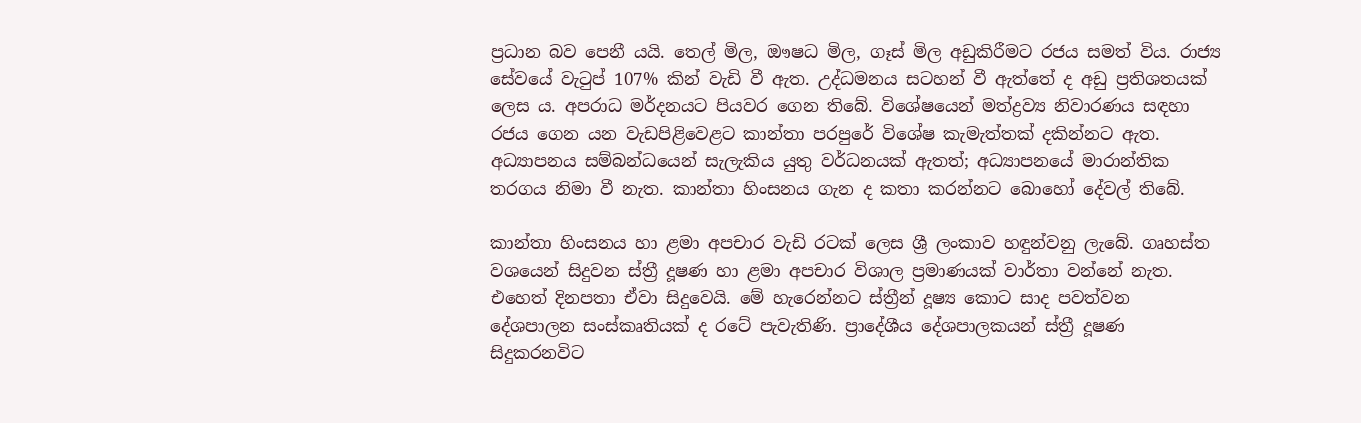ප්‍රධාන බව පෙනී යයි. තෙල් මිල, ඖෂධ මිල, ගෑස් මිල අඩුකිරීමට රජය සමත් විය. රාජ්‍ය සේවයේ වැටුප් 107% කින් වැඩි වී ඇත. උද්ධමනය සටහන් වී ඇත්තේ ද අඩු ප්‍රතිශතයක් ලෙස ය. අපරාධ මර්දනයට පියවර ගෙන තිබේ. විශේෂයෙන් මත්ද්‍රව්‍ය නිවාරණය සඳහා රජය ගෙන යන වැඩපිළිවෙළට කාන්තා පරපුරේ විශේෂ කැමැත්තක් දකින්නට ඇත. අධ්‍යාපනය සම්බන්ධයෙන් සැලැකිය යුතු වර්ධනයක් ඇතත්; අධ්‍යාපනයේ මාරාන්තික තරගය නිමා වී නැත. කාන්තා හිංසනය ගැන ද කතා කරන්නට බොහෝ දේවල් තිබේ.

කාන්තා හිංසනය හා ළමා අපචාර වැඩි රටක් ලෙස ශ්‍රී ලංකාව හඳුන්වනු ලැබේ. ගෘහස්ත වශයෙන් සිදුවන ස්ත්‍රී දූෂණ හා ළමා අපචාර විශාල ප්‍රමාණයක් වාර්තා වන්නේ නැත. එහෙත් දිනපතා ඒවා සිදුවෙයි. මේ හැරෙන්නට ස්ත්‍රීන් දූෂ්‍ය කොට සාද පවත්වන දේශපාලන සංස්කෘතියක් ද රටේ පැවැතිණි. ප්‍රාදේශීය දේශපාලකයන් ස්ත්‍රී දූෂණ සිදුකරනවිට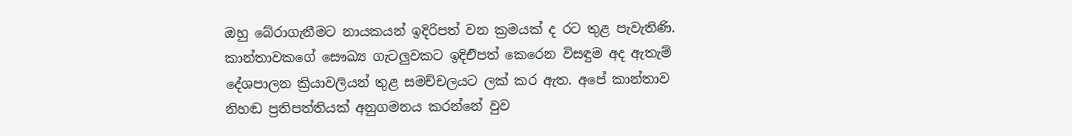ඔහු බේරාගැනීමට නායකයන් ඉදිරිපත් වන ක්‍රමයක් ද රට තුළ පැවැතිණි. කාන්තාවකගේ සෞඛ්‍ය ගැටලුවකට ඉදිඑිපත් කෙරෙන විසඳුම අද ඇතැම් දේශපාලන ක්‍රියාවලියන් තුළ සමච්චලයට ලක් කර ඇත. අපේ කාන්තාව නිහඬ ප්‍රතිපත්තියක් අනුගමනය කරන්නේ වුව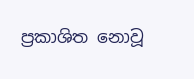ප්‍රකාශිත නොවූ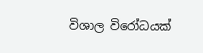විශාල විරෝධයක්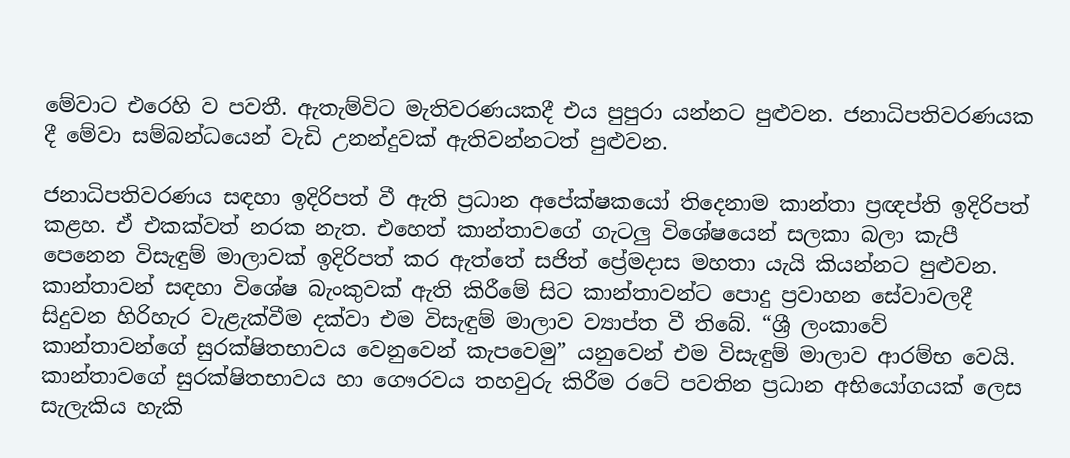මේවාට එරෙහි ව පවතී. ඇතැම්විට මැතිවරණයකදී එය පුපුරා යන්නට පුළුවන. ජනාධිපතිවරණයක දී මේවා සම්බන්ධයෙන් වැඩි උනන්දුවක් ඇතිවන්නටත් පුළුවන.

ජනාධිපතිවරණය සඳහා ඉදිරිපත් වී ඇති ප්‍රධාන අපේක්ෂකයෝ තිදෙනාම කාන්තා ප්‍රඥප්ති ඉදිරිපත් කළහ. ඒ එකක්වත් නරක නැත. එහෙත් කාන්තාවගේ ගැටලු විශේෂයෙන් සලකා බලා කැපී පෙනෙන විසැඳුම් මාලාවක් ඉදිරිපත් කර ඇත්තේ සජිත් ප්‍රේමදාස මහතා යැයි කියන්නට පුළුවන. කාන්තාවන් සඳහා විශේෂ බැංකුවක් ඇති කිරීමේ සිට කාන්තාවන්ට පොදු ප්‍රවාහන සේවාවලදී සිදුවන හිරිහැර වැළැක්වීම දක්වා එම විසැඳුම් මාලාව ව්‍යාප්ත වී තිබේ. “ශ්‍රී ලංකාවේ කාන්තාවන්ගේ සුරක්ෂිතභාවය වෙනුවෙන් කැපවෙමු” යනුවෙන් එම විසැඳුම් මාලාව ආරම්භ වෙයි. කාන්තාවගේ සුරක්ෂිතභාවය හා ගෞරවය තහවුරු කිරීම රටේ පවතින ප්‍රධාන අභියෝගයක් ලෙස සැලැකිය හැකි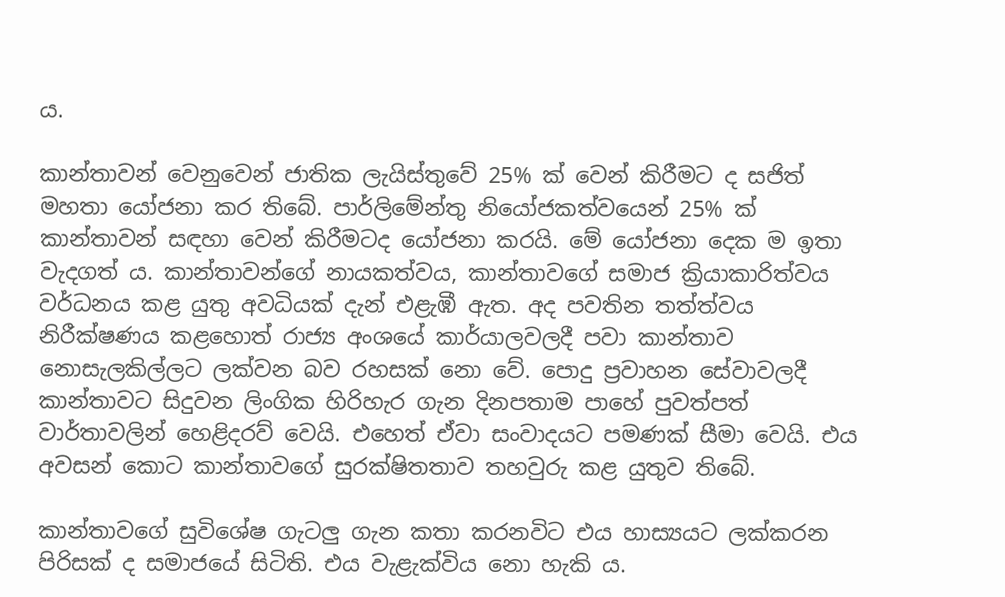ය.

කාන්තාවන් වෙනුවෙන් ජාතික ලැයිස්තුවේ 25% ක් වෙන් කිරීමට ද සජිත් මහතා යෝජනා කර තිබේ. පාර්ලිමේන්තු නියෝජකත්වයෙන් 25% ක් කාන්තාවන් සඳහා වෙන් කිරීමටද යෝජනා කරයි. මේ යෝජනා දෙක ම ඉතා වැදගත් ය. කාන්තාවන්ගේ නායකත්වය, කාන්තාවගේ සමාජ ක්‍රියාකාරිත්වය වර්ධනය කළ යුතු අවධියක් දැන් එළැඹී ඇත. අද පවතින තත්ත්වය නිරීක්ෂණය කළහොත් රාජ්‍ය අංශයේ කාර්යාලවලදී පවා කාන්තාව නොසැලකිල්ලට ලක්වන බව රහසක් නො වේ. පොදු ප්‍රවාහන සේවාවලදී කාන්තාවට සිදුවන ලිංගික හිරිහැර ගැන දිනපතාම පාහේ පුවත්පත් වාර්තාවලින් හෙළිදරව් වෙයි. එහෙත් ඒවා සංවාදයට පමණක් සීමා වෙයි. එය අවසන් කොට කාන්තාවගේ සුරක්ෂිතතාව තහවුරු කළ යුතුව තිබේ.

කාන්තාවගේ සුවිශේෂ ගැටලු ගැන කතා කරනවිට එය හාස්‍යයට ලක්කරන පිරිසක් ද සමාජයේ සිටිති. එය වැළැක්විය නො හැකි ය.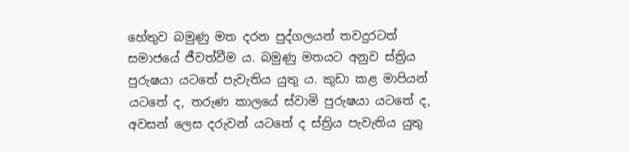හේතුව බමුණු මත දරන පුද්ගලයන් තවදුරටත් සමාජයේ ජීවත්වීම ය. බමුණු මතයට අනුව ස්ත්‍රිය පුරුෂයා යටතේ පැවැතිය යුතු ය. කුඩා කළ මාපියන් යටතේ ද, තරුණ කාලයේ ස්වාමි පුරුෂයා යටතේ ද, අවසන් ලෙස දරුවන් යටතේ ද ස්ත්‍රිය පැවැතිය යුතු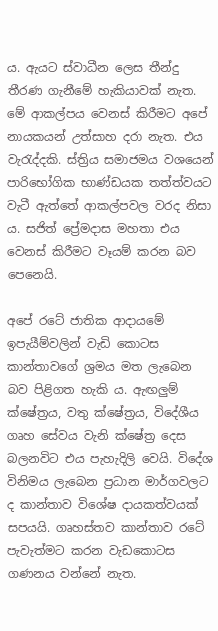ය. ඇයට ස්වාධීන ලෙස තීන්දු තීරණ ගැනීමේ හැකියාවක් නැත. මේ ආකල්පය වෙනස් කිරීමට අපේ නායකයන් උත්සාහ දරා නැත. එය වැරැද්දකි. ස්ත්‍රිය සමාජමය වශයෙන් පාරිභෝගික භාණ්ඩයක තත්ත්වයට වැටී ඇත්තේ ආකල්පවල වරද නිසා ය. සජිත් ප්‍රේමදාස මහතා එය වෙනස් කිරීමට වෑයම් කරන බව පෙනෙයි.

අපේ රටේ ජාතික ආදායමේ ඉපැයීම්වලින් වැඩි කොටස කාන්තාවගේ ශ්‍රමය මත ලැබෙන බව පිළිගත හැකි ය. ඇඟලුම් ක්ෂේත්‍රය, වතු ක්ෂේත්‍රය, විදේශීය ගෘහ සේවය වැනි ක්ෂේත්‍ර දෙස බලනවිට එය පැහැදිලි වෙයි. විදේශ විනිමය ලැබෙන ප්‍රධාන මාර්ගවලට ද කාන්තාව විශේෂ දායකත්වයක් සපයයි. ගෘහස්තව කාන්තාව රටේ පැවැත්මට කරන වැඩකොටස ගණනය වන්නේ නැත.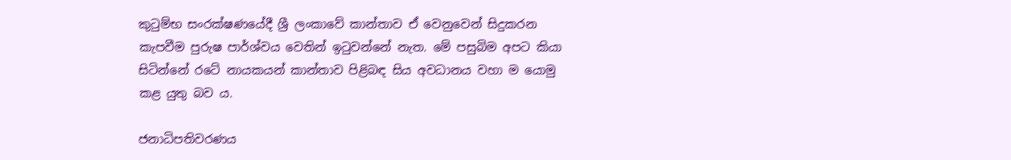කුටුම්භ සංරක්ෂණයේදී ශ්‍රී ලංකාවේ කාන්තාව ඒ වෙනුවෙන් සිදුකරන කැපවීම පුරුෂ පාර්ශ්වය වෙතින් ඉටුවන්නේ නැත. මේ පසුබිම අපට කියා සිටින්නේ රටේ නායකයන් කාන්තාව පිළිබඳ සිය අවධානය වහා ම යොමු කළ යුතු බව ය.

ජනාධිපතිවරණය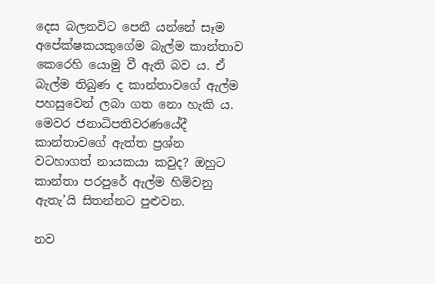දෙස බලනවිට පෙනී යන්නේ සෑම අපේක්ෂකයකුගේම බැල්ම කාන්තාව කෙරෙහි යොමු වී ඇති බව ය. ඒ බැල්ම තිබුණ ද කාන්තාවගේ ඇල්ම පහසුවෙන් ලබා ගත නො හැකි ය. මෙවර ජනාධිපතිවරණයේදී කාන්තාවගේ ඇත්ත ප්‍රශ්න වටහාගත් නායකයා කවුද? ඔහුට කාන්තා පරපුරේ ඇල්ම හිමිවනු ඇතැ’යි සිතන්නට පුළුවන.

නව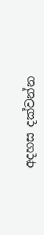අදහස දක්වන්න